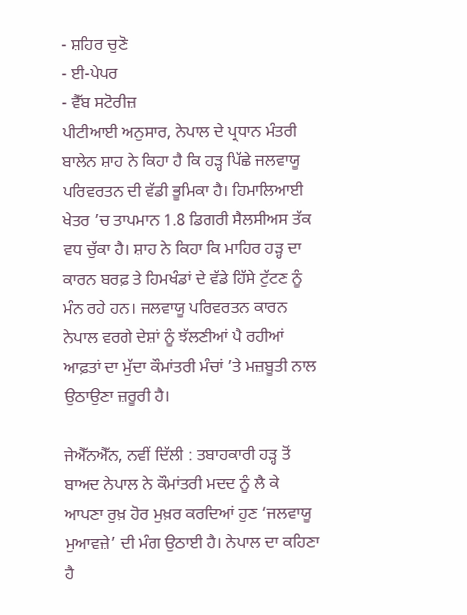- ਸ਼ਹਿਰ ਚੁਣੋ
- ਈ-ਪੇਪਰ
- ਵੈੱਬ ਸਟੋਰੀਜ਼
ਪੀਟੀਆਈ ਅਨੁਸਾਰ, ਨੇਪਾਲ ਦੇ ਪ੍ਰਧਾਨ ਮੰਤਰੀ ਬਾਲੇਨ ਸ਼ਾਹ ਨੇ ਕਿਹਾ ਹੈ ਕਿ ਹੜ੍ਹ ਪਿੱਛੇ ਜਲਵਾਯੂ ਪਰਿਵਰਤਨ ਦੀ ਵੱਡੀ ਭੂਮਿਕਾ ਹੈ। ਹਿਮਾਲਿਆਈ ਖੇਤਰ ’ਚ ਤਾਪਮਾਨ 1.8 ਡਿਗਰੀ ਸੈਲਸੀਅਸ ਤੱਕ ਵਧ ਚੁੱਕਾ ਹੈ। ਸ਼ਾਹ ਨੇ ਕਿਹਾ ਕਿ ਮਾਹਿਰ ਹੜ੍ਹ ਦਾ ਕਾਰਨ ਬਰਫ਼ ਤੇ ਹਿਮਖੰਡਾਂ ਦੇ ਵੱਡੇ ਹਿੱਸੇ ਟੁੱਟਣ ਨੂੰ ਮੰਨ ਰਹੇ ਹਨ। ਜਲਵਾਯੂ ਪਰਿਵਰਤਨ ਕਾਰਨ ਨੇਪਾਲ ਵਰਗੇ ਦੇਸ਼ਾਂ ਨੂੰ ਝੱਲਣੀਆਂ ਪੈ ਰਹੀਆਂ ਆਫ਼ਤਾਂ ਦਾ ਮੁੱਦਾ ਕੌਮਾਂਤਰੀ ਮੰਚਾਂ ’ਤੇ ਮਜ਼ਬੂਤੀ ਨਾਲ ਉਠਾਉਣਾ ਜ਼ਰੂਰੀ ਹੈ।

ਜੇਐੱਨਐੱਨ, ਨਵੀਂ ਦਿੱਲੀ : ਤਬਾਹਕਾਰੀ ਹੜ੍ਹ ਤੋਂ ਬਾਅਦ ਨੇਪਾਲ ਨੇ ਕੌਮਾਂਤਰੀ ਮਦਦ ਨੂੰ ਲੈ ਕੇ ਆਪਣਾ ਰੁਖ਼ ਹੋਰ ਮੁਖ਼ਰ ਕਰਦਿਆਂ ਹੁਣ ‘ਜਲਵਾਯੂ ਮੁਆਵਜ਼ੇ’ ਦੀ ਮੰਗ ਉਠਾਈ ਹੈ। ਨੇਪਾਲ ਦਾ ਕਹਿਣਾ ਹੈ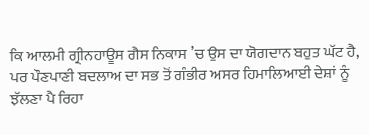ਕਿ ਆਲਮੀ ਗ੍ਰੀਨਹਾਊਸ ਗੈਸ ਨਿਕਾਸ ’ਚ ਉਸ ਦਾ ਯੋਗਦਾਨ ਬਹੁਤ ਘੱਟ ਹੈ, ਪਰ ਪੌਣਪਾਣੀ ਬਦਲਾਅ ਦਾ ਸਭ ਤੋਂ ਗੰਭੀਰ ਅਸਰ ਹਿਮਾਲਿਆਈ ਦੇਸ਼ਾਂ ਨੂੰ ਝੱਲਣਾ ਪੈ ਰਿਹਾ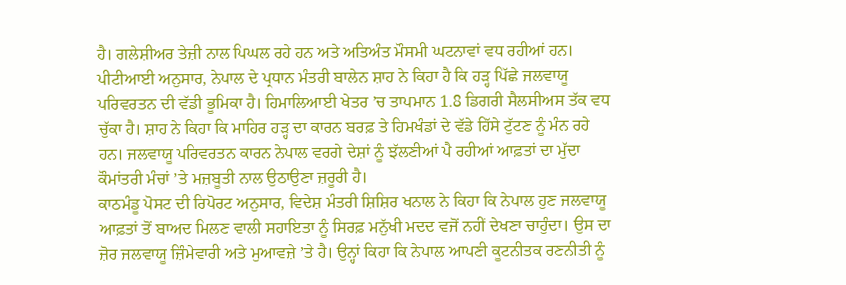ਹੈ। ਗਲੇਸ਼ੀਅਰ ਤੇਜ਼ੀ ਨਾਲ ਪਿਘਲ ਰਹੇ ਹਨ ਅਤੇ ਅਤਿਅੰਤ ਮੌਸਮੀ ਘਟਨਾਵਾਂ ਵਧ ਰਹੀਆਂ ਹਨ।
ਪੀਟੀਆਈ ਅਨੁਸਾਰ, ਨੇਪਾਲ ਦੇ ਪ੍ਰਧਾਨ ਮੰਤਰੀ ਬਾਲੇਨ ਸ਼ਾਹ ਨੇ ਕਿਹਾ ਹੈ ਕਿ ਹੜ੍ਹ ਪਿੱਛੇ ਜਲਵਾਯੂ ਪਰਿਵਰਤਨ ਦੀ ਵੱਡੀ ਭੂਮਿਕਾ ਹੈ। ਹਿਮਾਲਿਆਈ ਖੇਤਰ ’ਚ ਤਾਪਮਾਨ 1.8 ਡਿਗਰੀ ਸੈਲਸੀਅਸ ਤੱਕ ਵਧ ਚੁੱਕਾ ਹੈ। ਸ਼ਾਹ ਨੇ ਕਿਹਾ ਕਿ ਮਾਹਿਰ ਹੜ੍ਹ ਦਾ ਕਾਰਨ ਬਰਫ਼ ਤੇ ਹਿਮਖੰਡਾਂ ਦੇ ਵੱਡੇ ਹਿੱਸੇ ਟੁੱਟਣ ਨੂੰ ਮੰਨ ਰਹੇ ਹਨ। ਜਲਵਾਯੂ ਪਰਿਵਰਤਨ ਕਾਰਨ ਨੇਪਾਲ ਵਰਗੇ ਦੇਸ਼ਾਂ ਨੂੰ ਝੱਲਣੀਆਂ ਪੈ ਰਹੀਆਂ ਆਫ਼ਤਾਂ ਦਾ ਮੁੱਦਾ ਕੌਮਾਂਤਰੀ ਮੰਚਾਂ ’ਤੇ ਮਜ਼ਬੂਤੀ ਨਾਲ ਉਠਾਉਣਾ ਜ਼ਰੂਰੀ ਹੈ।
ਕਾਠਮੰਡੂ ਪੋਸਟ ਦੀ ਰਿਪੋਰਟ ਅਨੁਸਾਰ, ਵਿਦੇਸ਼ ਮੰਤਰੀ ਸ਼ਿਸ਼ਿਰ ਖਨਾਲ ਨੇ ਕਿਹਾ ਕਿ ਨੇਪਾਲ ਹੁਣ ਜਲਵਾਯੂ ਆਫ਼ਤਾਂ ਤੋਂ ਬਾਅਦ ਮਿਲਣ ਵਾਲੀ ਸਹਾਇਤਾ ਨੂੰ ਸਿਰਫ਼ ਮਨੁੱਖੀ ਮਦਦ ਵਜੋਂ ਨਹੀਂ ਦੇਖਣਾ ਚਾਹੁੰਦਾ। ਉਸ ਦਾ ਜ਼ੋਰ ਜਲਵਾਯੂ ਜ਼ਿੰਮੇਵਾਰੀ ਅਤੇ ਮੁਆਵਜ਼ੇ ’ਤੇ ਹੈ। ਉਨ੍ਹਾਂ ਕਿਹਾ ਕਿ ਨੇਪਾਲ ਆਪਣੀ ਕੂਟਨੀਤਕ ਰਣਨੀਤੀ ਨੂੰ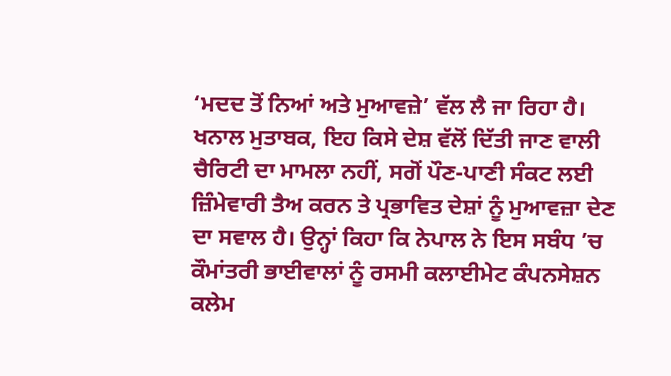‘ਮਦਦ ਤੋਂ ਨਿਆਂ ਅਤੇ ਮੁਆਵਜ਼ੇ’ ਵੱਲ ਲੈ ਜਾ ਰਿਹਾ ਹੈ।
ਖਨਾਲ ਮੁਤਾਬਕ, ਇਹ ਕਿਸੇ ਦੇਸ਼ ਵੱਲੋਂ ਦਿੱਤੀ ਜਾਣ ਵਾਲੀ ਚੈਰਿਟੀ ਦਾ ਮਾਮਲਾ ਨਹੀਂ, ਸਗੋਂ ਪੌਣ-ਪਾਣੀ ਸੰਕਟ ਲਈ ਜ਼ਿੰਮੇਵਾਰੀ ਤੈਅ ਕਰਨ ਤੇ ਪ੍ਰਭਾਵਿਤ ਦੇਸ਼ਾਂ ਨੂੰ ਮੁਆਵਜ਼ਾ ਦੇਣ ਦਾ ਸਵਾਲ ਹੈ। ਉਨ੍ਹਾਂ ਕਿਹਾ ਕਿ ਨੇਪਾਲ ਨੇ ਇਸ ਸਬੰਧ ’ਚ ਕੌਮਾਂਤਰੀ ਭਾਈਵਾਲਾਂ ਨੂੰ ਰਸਮੀ ਕਲਾਈਮੇਟ ਕੰਪਨਸੇਸ਼ਨ ਕਲੇਮ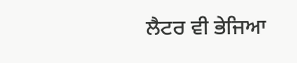ਲੈਟਰ ਵੀ ਭੇਜਿਆ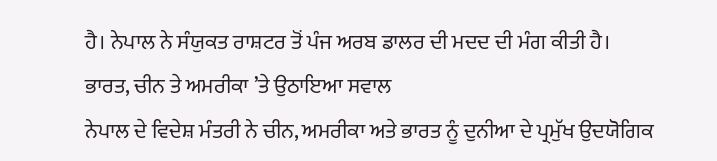ਹੈ। ਨੇਪਾਲ ਨੇ ਸੰਯੁਕਤ ਰਾਸ਼ਟਰ ਤੋਂ ਪੰਜ ਅਰਬ ਡਾਲਰ ਦੀ ਮਦਦ ਦੀ ਮੰਗ ਕੀਤੀ ਹੈ।
ਭਾਰਤ, ਚੀਨ ਤੇ ਅਮਰੀਕਾ ’ਤੇ ਉਠਾਇਆ ਸਵਾਲ
ਨੇਪਾਲ ਦੇ ਵਿਦੇਸ਼ ਮੰਤਰੀ ਨੇ ਚੀਨ, ਅਮਰੀਕਾ ਅਤੇ ਭਾਰਤ ਨੂੰ ਦੁਨੀਆ ਦੇ ਪ੍ਰਮੁੱਖ ਉਦਯੋਗਿਕ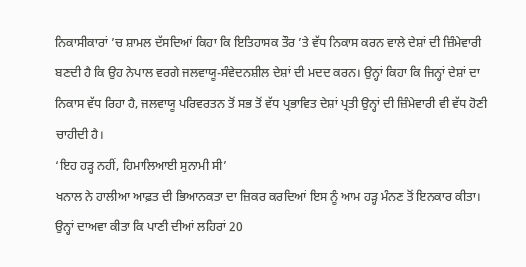ਨਿਕਾਸੀਕਾਰਾਂ ’ਚ ਸ਼ਾਮਲ ਦੱਸਦਿਆਂ ਕਿਹਾ ਕਿ ਇਤਿਹਾਸਕ ਤੌਰ ’ਤੇ ਵੱਧ ਨਿਕਾਸ ਕਰਨ ਵਾਲੇ ਦੇਸ਼ਾਂ ਦੀ ਜ਼ਿੰਮੇਵਾਰੀ ਬਣਦੀ ਹੈ ਕਿ ਉਹ ਨੇਪਾਲ ਵਰਗੇ ਜਲਵਾਯੂ-ਸੰਵੇਦਨਸ਼ੀਲ ਦੇਸ਼ਾਂ ਦੀ ਮਦਦ ਕਰਨ। ਉਨ੍ਹਾਂ ਕਿਹਾ ਕਿ ਜਿਨ੍ਹਾਂ ਦੇਸ਼ਾਂ ਦਾ ਨਿਕਾਸ ਵੱਧ ਰਿਹਾ ਹੈ, ਜਲਵਾਯੂ ਪਰਿਵਰਤਨ ਤੋਂ ਸਭ ਤੋਂ ਵੱਧ ਪ੍ਰਭਾਵਿਤ ਦੇਸ਼ਾਂ ਪ੍ਰਤੀ ਉਨ੍ਹਾਂ ਦੀ ਜ਼ਿੰਮੇਵਾਰੀ ਵੀ ਵੱਧ ਹੋਣੀ ਚਾਹੀਦੀ ਹੈ।
‘ਇਹ ਹੜ੍ਹ ਨਹੀਂ, ਹਿਮਾਲਿਆਈ ਸੁਨਾਮੀ ਸੀ’
ਖਨਾਲ ਨੇ ਹਾਲੀਆ ਆਫ਼ਤ ਦੀ ਭਿਆਨਕਤਾ ਦਾ ਜ਼ਿਕਰ ਕਰਦਿਆਂ ਇਸ ਨੂੰ ਆਮ ਹੜ੍ਹ ਮੰਨਣ ਤੋਂ ਇਨਕਾਰ ਕੀਤਾ। ਉਨ੍ਹਾਂ ਦਾਅਵਾ ਕੀਤਾ ਕਿ ਪਾਣੀ ਦੀਆਂ ਲਹਿਰਾਂ 20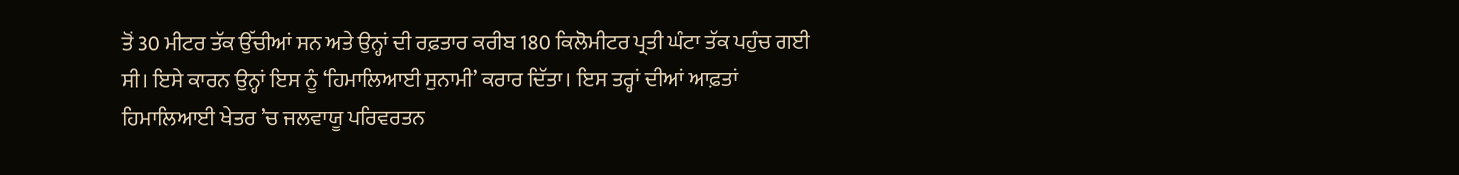ਤੋਂ 30 ਮੀਟਰ ਤੱਕ ਉੱਚੀਆਂ ਸਨ ਅਤੇ ਉਨ੍ਹਾਂ ਦੀ ਰਫ਼ਤਾਰ ਕਰੀਬ 180 ਕਿਲੋਮੀਟਰ ਪ੍ਰਤੀ ਘੰਟਾ ਤੱਕ ਪਹੁੰਚ ਗਈ ਸੀ। ਇਸੇ ਕਾਰਨ ਉਨ੍ਹਾਂ ਇਸ ਨੂੰ ‘ਹਿਮਾਲਿਆਈ ਸੁਨਾਮੀ’ ਕਰਾਰ ਦਿੱਤਾ। ਇਸ ਤਰ੍ਹਾਂ ਦੀਆਂ ਆਫ਼ਤਾਂ ਹਿਮਾਲਿਆਈ ਖੇਤਰ ’ਚ ਜਲਵਾਯੂ ਪਰਿਵਰਤਨ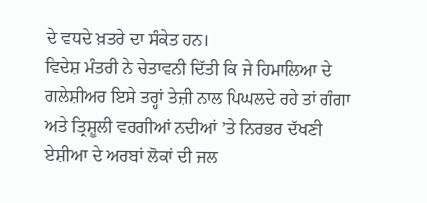ਦੇ ਵਧਦੇ ਖ਼ਤਰੇ ਦਾ ਸੰਕੇਤ ਹਨ।
ਵਿਦੇਸ਼ ਮੰਤਰੀ ਨੇ ਚੇਤਾਵਨੀ ਦਿੱਤੀ ਕਿ ਜੇ ਹਿਮਾਲਿਆ ਦੇ ਗਲੇਸ਼ੀਅਰ ਇਸੇ ਤਰ੍ਹਾਂ ਤੇਜ਼ੀ ਨਾਲ ਪਿਘਲਦੇ ਰਹੇ ਤਾਂ ਗੰਗਾ ਅਤੇ ਤ੍ਰਿਸ਼ੂਲੀ ਵਰਗੀਆਂ ਨਦੀਆਂ ’ਤੇ ਨਿਰਭਰ ਦੱਖਣੀ ਏਸ਼ੀਆ ਦੇ ਅਰਬਾਂ ਲੋਕਾਂ ਦੀ ਜਲ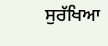ਸੁਰੱਖਿਆ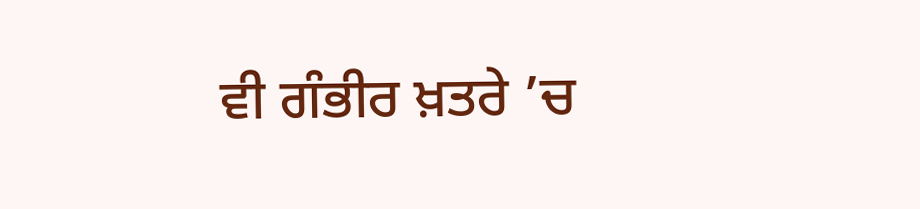ਵੀ ਗੰਭੀਰ ਖ਼ਤਰੇ ’ਚ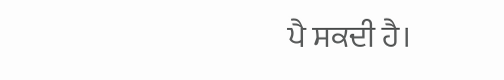ਪੈ ਸਕਦੀ ਹੈ।